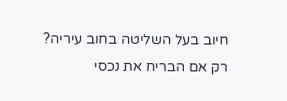חיוב בעל השליטה בחוב עיריה? רק אם הבריח את נכסי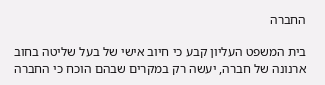החברה

בית המשפט העליון קבע כי חיוב אישי של בעל שליטה בחוב ארנונה של חברה, יעשה רק במקרים שבהם הוכח כי החברה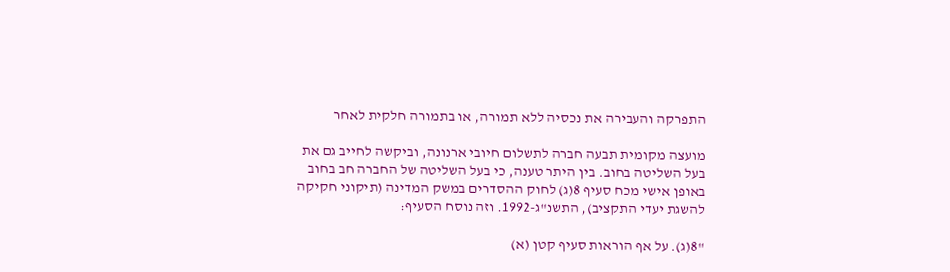התפרקה והעבירה את נכסיה ללא תמורה, או בתמורה חלקית לאחר

מועצה מקומית תבעה חברה לתשלום חיובי ארנונה, וביקשה לחייב גם את בעל השליטה בחוב. בין היתר טענה, כי בעל השליטה של החברה חב בחוב באופן אישי מכח סעיף 8(ג) לחוק ההסדרים במשק המדינה (תיקוני חקיקה להשגת יעדי התקציב), התשנ"ג-1992. וזה נוסח הסעיף:

"8(ג). על אף הוראות סעיף קטן (א)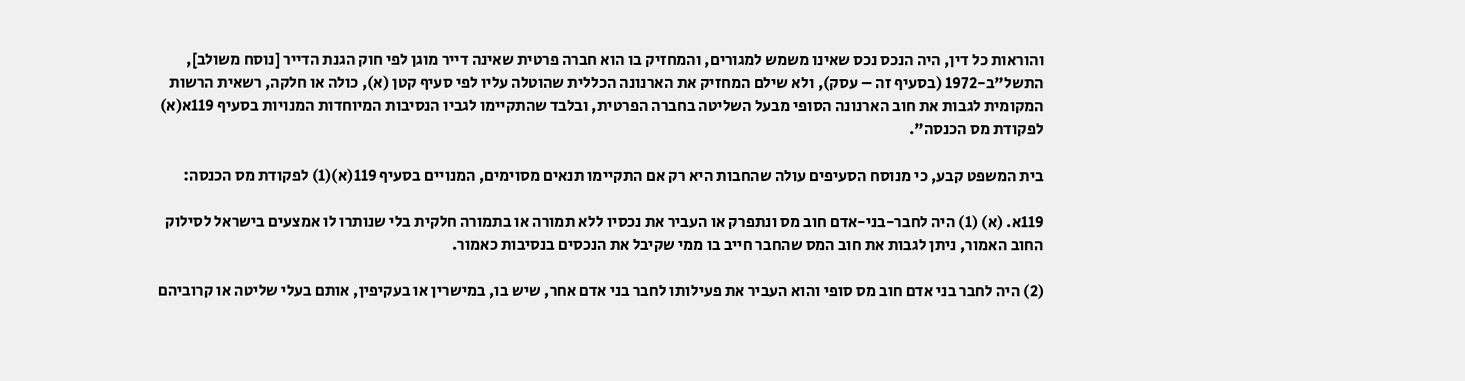והוראות כל דין, היה הנכס נכס שאינו משמש למגורים, והמחזיק בו הוא חברה פרטית שאינה דייר מוגן לפי חוק הגנת הדייר [נוסח משולב], התשל"ב-1972 (בסעיף זה – עסק), ולא שילם המחזיק את הארנונה הכללית שהוטלה עליו לפי סעיף קטן (א), כולה או חלקה, רשאית הרשות המקומית לגבות את חוב הארנונה הסופי מבעל השליטה בחברה הפרטית, ובלבד שהתקיימו לגביו הנסיבות המיוחדות המנויות בסעיף 119א(א) לפקודת מס הכנסה".

בית המשפט קבע, כי מנוסח הסעיפים עולה שהחבות היא רק אם התקיימו תנאים מסוימים, המנויים בסעיף 119(א)(1) לפקודת מס הכנסה:

119א. (א) (1) היה לחבר-בני-אדם חוב מס ונתפרק או העביר את נכסיו ללא תמורה או בתמורה חלקית בלי שנותרו לו אמצעים בישראל לסילוק החוב האמור, ניתן לגבות את חוב המס שהחבר חייב בו ממי שקיבל את הנכסים בנסיבות כאמור.

(2) היה לחבר בני אדם חוב מס סופי והוא העביר את פעילותו לחבר בני אדם אחר, שיש בו, במישרין או בעקיפין, אותם בעלי שליטה או קרוביהם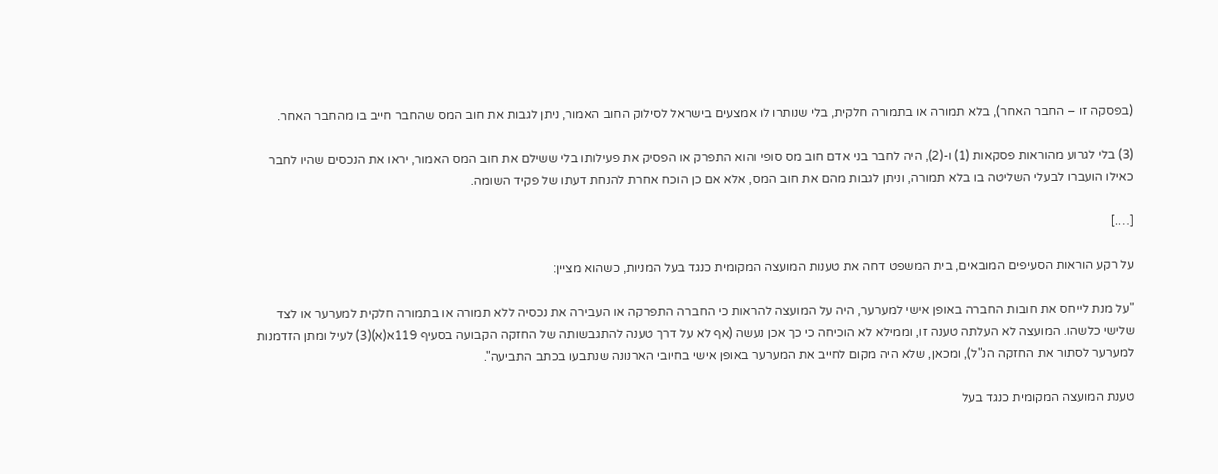(בפסקה זו – החבר האחר), בלא תמורה או בתמורה חלקית, בלי שנותרו לו אמצעים בישראל לסילוק החוב האמור, ניתן לגבות את חוב המס שהחבר חייב בו מהחבר האחר.

(3) בלי לגרוע מהוראות פסקאות (1) ו-(2), היה לחבר בני אדם חוב מס סופי והוא התפרק או הפסיק את פעילותו בלי ששילם את חוב המס האמור, יראו את הנכסים שהיו לחבר כאילו הועברו לבעלי השליטה בו בלא תמורה, וניתן לגבות מהם את חוב המס, אלא אם כן הוכח אחרת להנחת דעתו של פקיד השומה.

[….]

על רקע הוראות הסעיפים המובאים, בית המשפט דחה את טענות המועצה המקומית כנגד בעל המניות, כשהוא מציין:

"על מנת לייחס את חובות החברה באופן אישי למערער, היה על המועצה להראות כי החברה התפרקה או העבירה את נכסיה ללא תמורה או בתמורה חלקית למערער או לצד שלישי כלשהו. המועצה לא העלתה טענה זו, וממילא לא הוכיחה כי כך אכן נעשה (אף לא על דרך טענה להתגבשותה של החזקה הקבועה בסעיף 119א(א)(3) לעיל ומתן הזדמנות למערער לסתור את החזקה הנ"ל), ומכאן, שלא היה מקום לחייב את המערער באופן אישי בחיובי הארנונה שנתבעו בכתב התביעה".

טענת המועצה המקומית כנגד בעל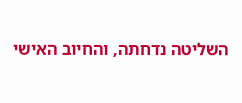השליטה נדחתה, והחיוב האישי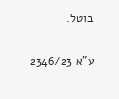בוטל.

ע"א 2346/23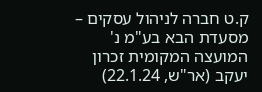ק.ט חברה לניהול עסקים – מסעדת הבא בע"מ נ' המועצה המקומית זכרון יעקב (אר"ש, 22.1.24)